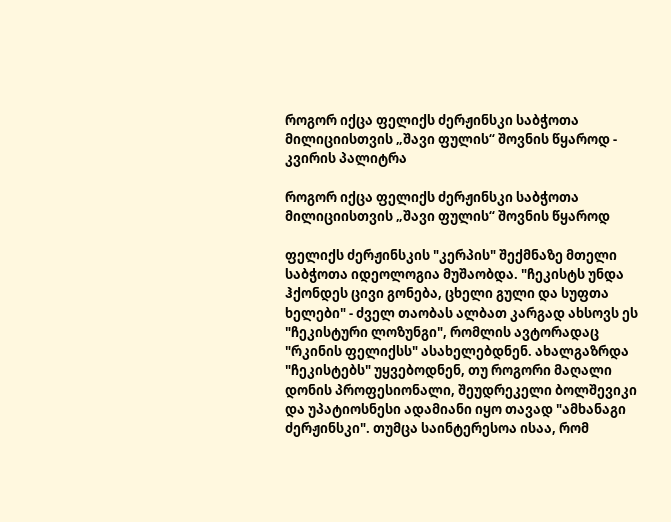როგორ იქცა ფელიქს ძერჟინსკი საბჭოთა მილიციისთვის „შავი ფულის“ შოვნის წყაროდ - კვირის პალიტრა

როგორ იქცა ფელიქს ძერჟინსკი საბჭოთა მილიციისთვის „შავი ფულის“ შოვნის წყაროდ

ფელიქს ძერჟინსკის "კერპის" შექმნაზე მთელი საბჭოთა იდეოლოგია მუშაობდა. "ჩეკისტს უნდა ჰქონდეს ცივი გონება, ცხელი გული და სუფთა ხელები" - ძველ თაობას ალბათ კარგად ახსოვს ეს "ჩეკისტური ლოზუნგი", რომლის ავტორადაც "რკინის ფელიქსს" ასახელებდნენ. ახალგაზრდა "ჩეკისტებს" უყვებოდნენ, თუ როგორი მაღალი დონის პროფესიონალი, შეუდრეკელი ბოლშევიკი და უპატიოსნესი ადამიანი იყო თავად "ამხანაგი ძერჟინსკი". თუმცა საინტერესოა ისაა, რომ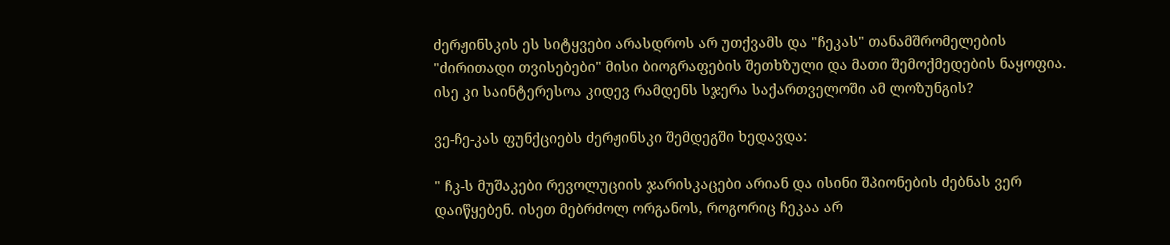ძერჟინსკის ეს სიტყვები არასდროს არ უთქვამს და "ჩეკას" თანამშრომელების "ძირითადი თვისებები" მისი ბიოგრაფების შეთხზული და მათი შემოქმედების ნაყოფია. ისე კი საინტერესოა კიდევ რამდენს სჯერა საქართველოში ამ ლოზუნგის?

ვე-ჩე-კას ფუნქციებს ძერჟინსკი შემდეგში ხედავდა:

" ჩკ-ს მუშაკები რევოლუციის ჯარისკაცები არიან და ისინი შპიონების ძებნას ვერ დაიწყებენ. ისეთ მებრძოლ ორგანოს, როგორიც ჩეკაა არ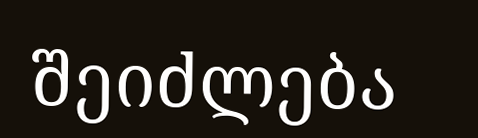შეიძლება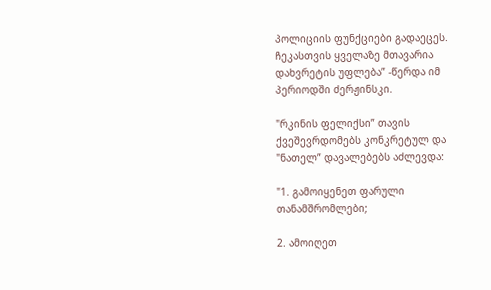პოლიციის ფუნქციები გადაეცეს. ჩეკასთვის ყველაზე მთავარია დახვრეტის უფლება” -წერდა იმ პერიოდში ძერჟინსკი.

"რკინის ფელიქსი” თავის ქვეშევრდომებს კონკრეტულ და "ნათელ” დავალებებს აძლევდა:

"1. გამოიყენეთ ფარული თანამშრომლები;

2. ამოიღეთ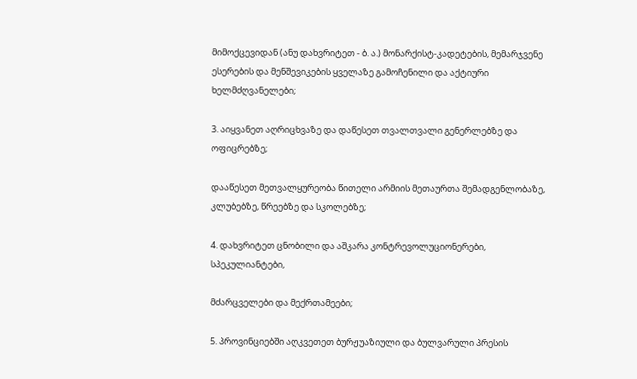მიმოქცევიდან (ანუ დახვრიტეთ - ბ. ა.) მონარქისტ-კადეტების, მემარჯვენე ესერების და მენშევიკების ყველაზე გამოჩენილი და აქტიური ხელმძღვანელები;

3. აიყვანეთ აღრიცხვაზე და დაწესეთ თვალთვალი გენერლებზე და ოფიცრებზე;

დააწესეთ მეთვალყურეობა წითელი არმიის მეთაურთა შემადგენლობაზე, კლუბებზე, წრეებზე და სკოლებზე;

4. დახვრიტეთ ცნობილი და აშკარა კონტრევოლუციონერები, სპეკულიანტები,

მძარცველები და მექრთამეები;

5. პროვინციებში აღკვეთეთ ბურჟუაზიული და ბულვარული პრესის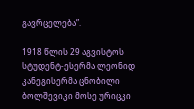გავრცელება”.

1918 წლის 29 აგვისტოს სტუდენტ-ესერმა ლეონიდ კანეგისერმა ცნობილი ბოლშევიკი მოსე ურიცკი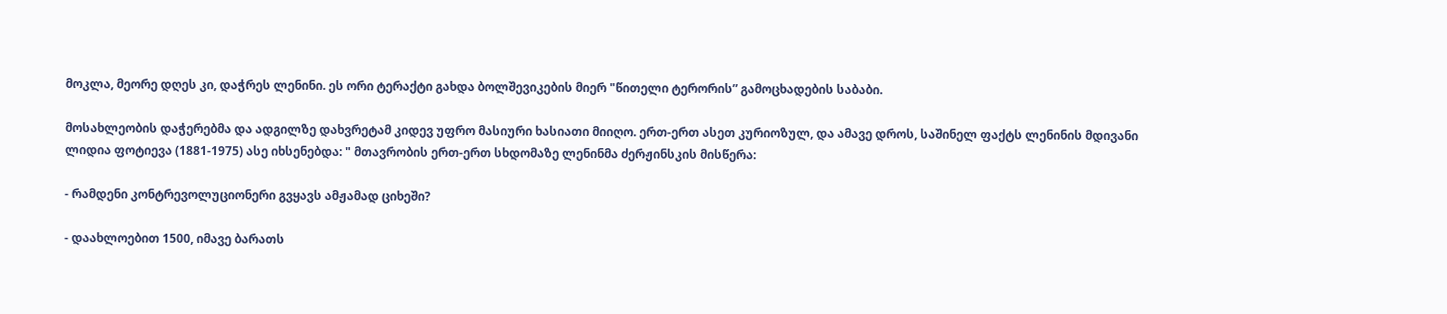მოკლა, მეორე დღეს კი, დაჭრეს ლენინი. ეს ორი ტერაქტი გახდა ბოლშევიკების მიერ "წითელი ტერორის” გამოცხადების საბაბი.

მოსახლეობის დაჭერებმა და ადგილზე დახვრეტამ კიდევ უფრო მასიური ხასიათი მიიღო. ერთ-ერთ ასეთ კურიოზულ, და ამავე დროს, საშინელ ფაქტს ლენინის მდივანი ლიდია ფოტიევა (1881-1975) ასე იხსენებდა: " მთავრობის ერთ-ერთ სხდომაზე ლენინმა ძერჟინსკის მისწერა:

- რამდენი კონტრევოლუციონერი გვყავს ამჟამად ციხეში?

- დაახლოებით 1500, იმავე ბარათს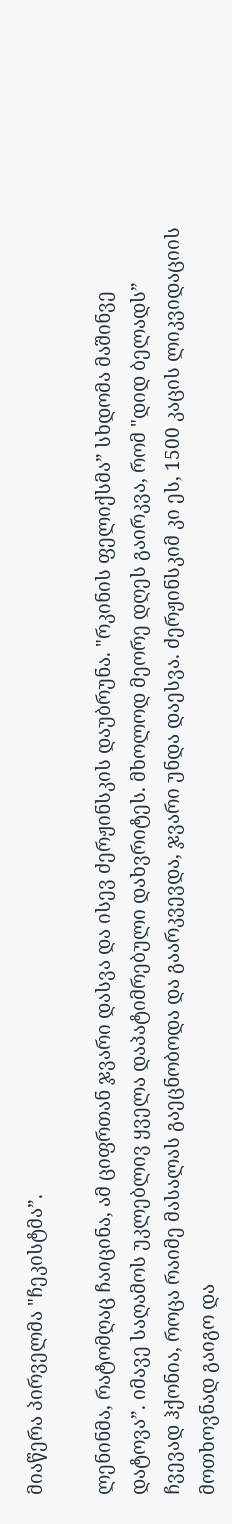მიაწერა პირველმა "ჩეკისტმა”.

ლენინმა, რატომღაც ჩაიცინა, ამ ციფრთან ჯვარი დასვა და ისევ ძერჟინსკის დაუბრუნა. "რკინის ფელიქსმა” სხდომა მაშინვე დატოვა”. იმავე საღამოს უკლებლივ ყველა დაპატიმრებული დახვრიტეს. მხოლოდ მეორე დღეს გაირკვა, რომ "დიდ ბელადს” ჩვევად ჰქონია, როცა რაიმე მასალას გაეცნობოდა და გაარკვევდა, ჯვარი უნდა დაესვა. ძერჟინსკიმ კი ეს, 1500 კაცის ლიკვიდაციის მოთხოვნად გაიგო და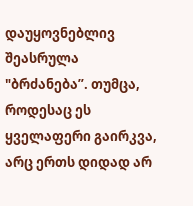დაუყოვნებლივ შეასრულა "ბრძანება”. თუმცა, როდესაც ეს ყველაფერი გაირკვა, არც ერთს დიდად არ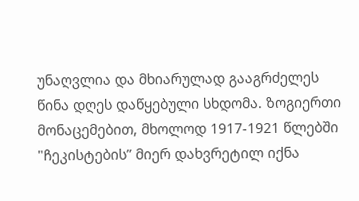უნაღვლია და მხიარულად გააგრძელეს წინა დღეს დაწყებული სხდომა. ზოგიერთი მონაცემებით, მხოლოდ 1917-1921 წლებში "ჩეკისტების” მიერ დახვრეტილ იქნა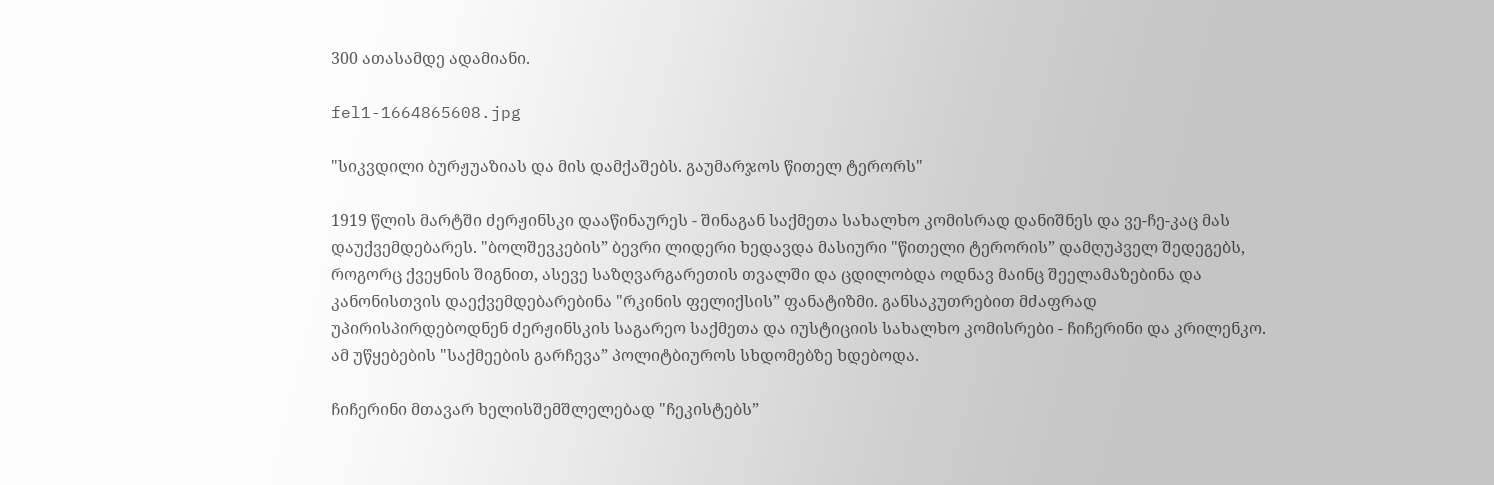300 ათასამდე ადამიანი.

fel1-1664865608.jpg

"სიკვდილი ბურჟუაზიას და მის დამქაშებს. გაუმარჯოს წითელ ტერორს"

1919 წლის მარტში ძერჟინსკი დააწინაურეს - შინაგან საქმეთა სახალხო კომისრად დანიშნეს და ვე-ჩე-კაც მას დაუქვემდებარეს. "ბოლშევკების” ბევრი ლიდერი ხედავდა მასიური "წითელი ტერორის” დამღუპველ შედეგებს, როგორც ქვეყნის შიგნით, ასევე საზღვარგარეთის თვალში და ცდილობდა ოდნავ მაინც შეელამაზებინა და კანონისთვის დაექვემდებარებინა "რკინის ფელიქსის” ფანატიზმი. განსაკუთრებით მძაფრად უპირისპირდებოდნენ ძერჟინსკის საგარეო საქმეთა და იუსტიციის სახალხო კომისრები - ჩიჩერინი და კრილენკო. ამ უწყებების "საქმეების გარჩევა” პოლიტბიუროს სხდომებზე ხდებოდა.

ჩიჩერინი მთავარ ხელისშემშლელებად "ჩეკისტებს”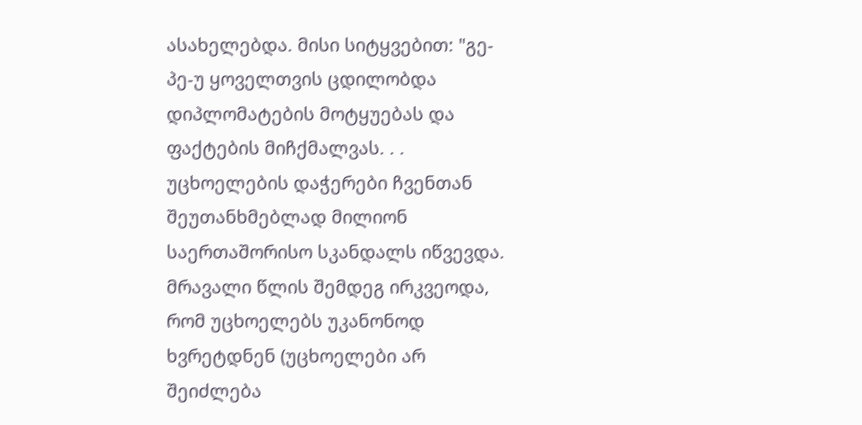ასახელებდა. მისი სიტყვებით: "გე-პე-უ ყოველთვის ცდილობდა დიპლომატების მოტყუებას და ფაქტების მიჩქმალვას. . . უცხოელების დაჭერები ჩვენთან შეუთანხმებლად მილიონ საერთაშორისო სკანდალს იწვევდა. მრავალი წლის შემდეგ ირკვეოდა, რომ უცხოელებს უკანონოდ ხვრეტდნენ (უცხოელები არ შეიძლება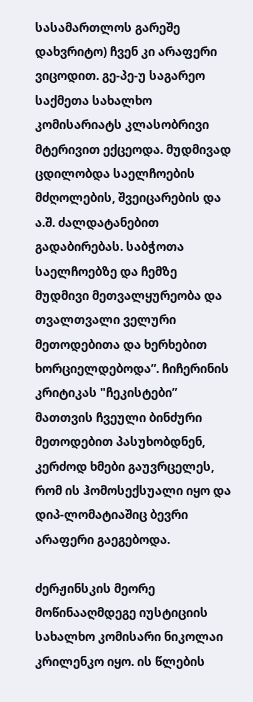სასამართლოს გარეშე დახვრიტო) ჩვენ კი არაფერი ვიცოდით. გე-პე-უ საგარეო საქმეთა სახალხო კომისარიატს კლასობრივი მტერივით ექცეოდა. მუდმივად ცდილობდა საელჩოების მძღოლების, შვეიცარების და ა.შ. ძალდატანებით გადაბირებას. საბჭოთა საელჩოებზე და ჩემზე მუდმივი მეთვალყურეობა და თვალთვალი ველური მეთოდებითა და ხერხებით ხორციელდებოდა”. ჩიჩერინის კრიტიკას "ჩეკისტები” მათთვის ჩვეული ბინძური მეთოდებით პასუხობდნენ, კერძოდ ხმები გაუვრცელეს, რომ ის ჰომოსექსუალი იყო და დიპ-ლომატიაშიც ბევრი არაფერი გაეგებოდა.

ძერჟინსკის მეორე მოწინააღმდეგე იუსტიციის სახალხო კომისარი ნიკოლაი კრილენკო იყო. ის წლების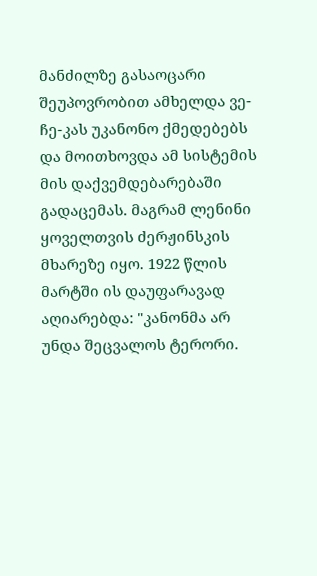მანძილზე გასაოცარი შეუპოვრობით ამხელდა ვე-ჩე-კას უკანონო ქმედებებს და მოითხოვდა ამ სისტემის მის დაქვემდებარებაში გადაცემას. მაგრამ ლენინი ყოველთვის ძერჟინსკის მხარეზე იყო. 1922 წლის მარტში ის დაუფარავად აღიარებდა: "კანონმა არ უნდა შეცვალოს ტერორი.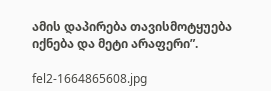ამის დაპირება თავისმოტყუება იქნება და მეტი არაფერი”.

fel2-1664865608.jpg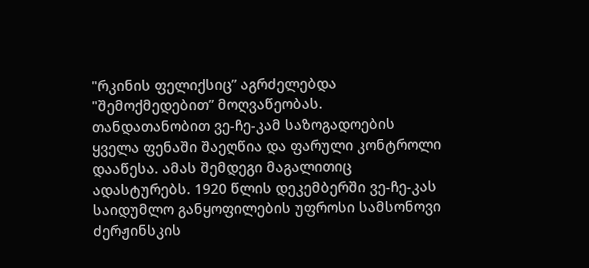"რკინის ფელიქსიც” აგრძელებდა "შემოქმედებით” მოღვაწეობას. თანდათანობით ვე-ჩე-კამ საზოგადოების ყველა ფენაში შაეღწია და ფარული კონტროლი დააწესა. ამას შემდეგი მაგალითიც ადასტურებს. 1920 წლის დეკემბერში ვე-ჩე-კას საიდუმლო განყოფილების უფროსი სამსონოვი ძერჟინსკის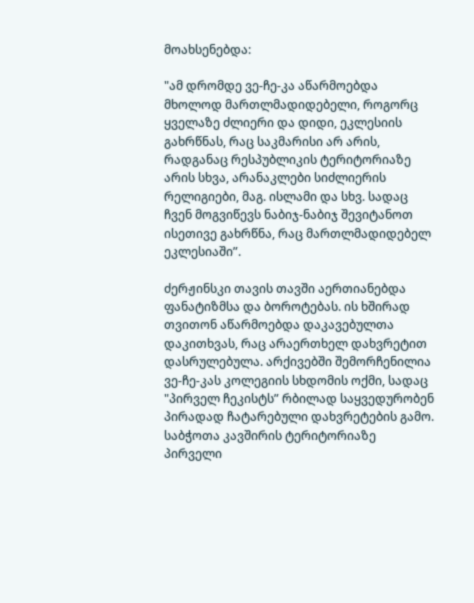მოახსენებდა:

"ამ დრომდე ვე-ჩე-კა აწარმოებდა მხოლოდ მართლმადიდებელი, როგორც ყველაზე ძლიერი და დიდი, ეკლესიის გახრწნას, რაც საკმარისი არ არის, რადგანაც რესპუბლიკის ტერიტორიაზე არის სხვა, არანაკლები სიძლიერის რელიგიები, მაგ. ისლამი და სხვ. სადაც ჩვენ მოგვიწევს ნაბიჯ-ნაბიჯ შევიტანოთ ისეთივე გახრწნა, რაც მართლმადიდებელ ეკლესიაში”.

ძერჟინსკი თავის თავში აერთიანებდა ფანატიზმსა და ბოროტებას. ის ხშირად თვითონ აწარმოებდა დაკავებულთა დაკითხვას, რაც არაერთხელ დახვრეტით დასრულებულა. არქივებში შემორჩენილია ვე-ჩე-კას კოლეგიის სხდომის ოქმი, სადაც "პირველ ჩეკისტს” რბილად საყვედურობენ პირადად ჩატარებული დახვრეტების გამო. საბჭოთა კავშირის ტერიტორიაზე პირველი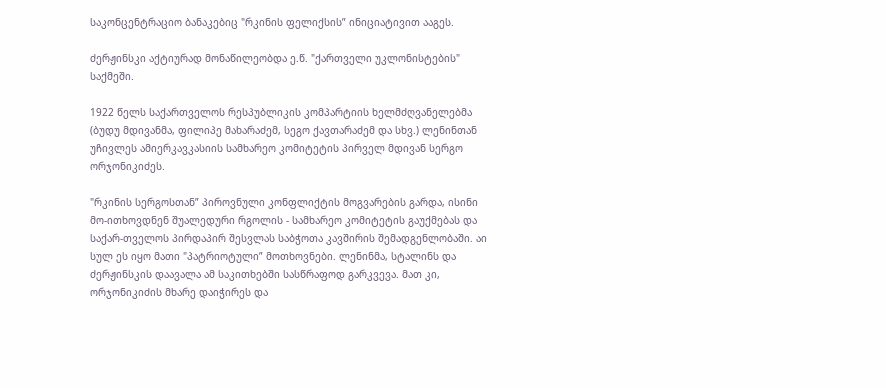საკონცენტრაციო ბანაკებიც "რკინის ფელიქსის” ინიციატივით ააგეს.

ძერჟინსკი აქტიურად მონაწილეობდა ე.წ. "ქართველი უკლონისტების" საქმეში.

1922 წელს საქართველოს რესპუბლიკის კომპარტიის ხელმძღვანელებმა (ბუდუ მდივანმა, ფილიპე მახარაძემ, სეგო ქავთარაძემ და სხვ.) ლენინთან უჩივლეს ამიერკავკასიის სამხარეო კომიტეტის პირველ მდივან სერგო ორჯონიკიძეს.

"რკინის სერგოსთან” პიროვნული კონფლიქტის მოგვარების გარდა, ისინი მო-ითხოვდნენ შუალედური რგოლის - სამხარეო კომიტეტის გაუქმებას და საქარ-თველოს პირდაპირ შესვლას საბჭოთა კავშირის შემადგენლობაში. აი სულ ეს იყო მათი "პატრიოტული” მოთხოვნები. ლენინმა, სტალინს და ძერჟინსკის დაავალა ამ საკითხებში სასწრაფოდ გარკვევა. მათ კი, ორჯონიკიძის მხარე დაიჭირეს და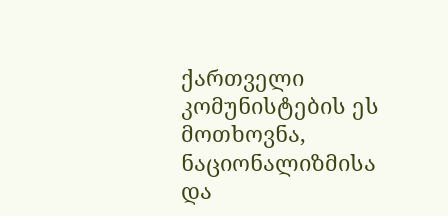ქართველი კომუნისტების ეს მოთხოვნა, ნაციონალიზმისა და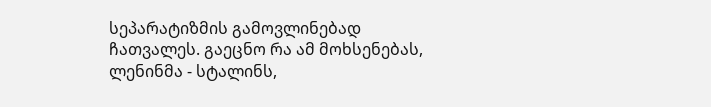სეპარატიზმის გამოვლინებად ჩათვალეს. გაეცნო რა ამ მოხსენებას, ლენინმა - სტალინს,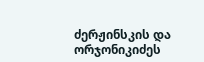ძერჟინსკის და ორჯონიკიძეს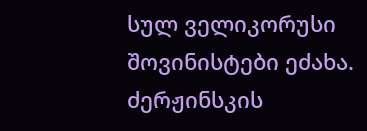სულ ველიკორუსი შოვინისტები ეძახა. ძერჟინსკის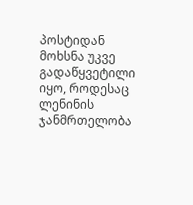პოსტიდან მოხსნა უკვე გადაწყვეტილი იყო, როდესაც ლენინის ჯანმრთელობა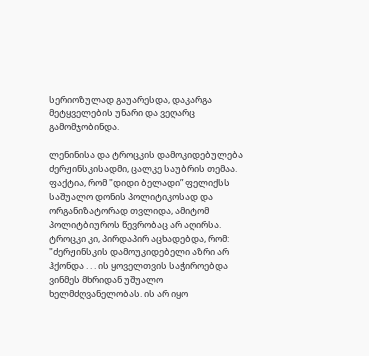სერიოზულად გაუარესდა, დაკარგა მეტყველების უნარი და ვეღარც გამომჯობინდა.

ლენინისა და ტროცკის დამოკიდებულება ძერჟინსკისადმი, ცალკე საუბრის თემაა. ფაქტია, რომ "დიდი ბელადი” ფელიქსს საშუალო დონის პოლიტიკოსად და ორგანიზატორად თვლიდა, ამიტომ პოლიტბიუროს წევრობაც არ აღირსა. ტროცკი კი, პირდაპირ აცხადებდა, რომ: "ძერჟინსკის დამოუკიდებელი აზრი არ ჰქონდა . . . ის ყოველთვის საჭიროებდა ვინმეს მხრიდან უშუალო ხელმძღვანელობას. ის არ იყო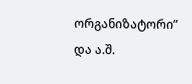ორგანიზატორი” და ა.შ.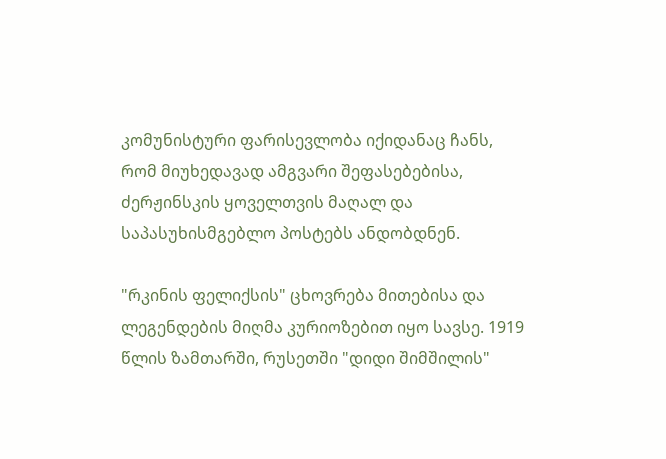კომუნისტური ფარისევლობა იქიდანაც ჩანს, რომ მიუხედავად ამგვარი შეფასებებისა, ძერჟინსკის ყოველთვის მაღალ და საპასუხისმგებლო პოსტებს ანდობდნენ.

"რკინის ფელიქსის" ცხოვრება მითებისა და ლეგენდების მიღმა კურიოზებით იყო სავსე. 1919 წლის ზამთარში, რუსეთში "დიდი შიმშილის"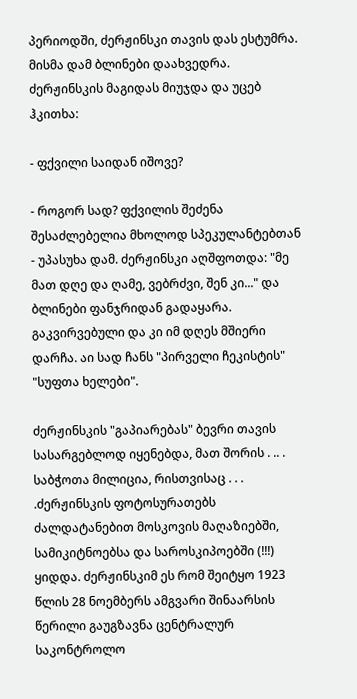პერიოდში, ძერჟინსკი თავის დას ესტუმრა. მისმა დამ ბლინები დაახვედრა. ძერჟინსკის მაგიდას მიუჯდა და უცებ ჰკითხა:

- ფქვილი საიდან იშოვე?

- როგორ სად? ფქვილის შეძენა შესაძლებელია მხოლოდ სპეკულანტებთან - უპასუხა დამ. ძერჟინსკი აღშფოთდა: "მე მათ დღე და ღამე, ვებრძვი, შენ კი..." და ბლინები ფანჯრიდან გადაყარა. გაკვირვებული და კი იმ დღეს მშიერი დარჩა. აი სად ჩანს "პირველი ჩეკისტის" "სუფთა ხელები".

ძერჟინსკის "გაპიარებას" ბევრი თავის სასარგებლოდ იყენებდა, მათ შორის . .. . საბჭოთა მილიცია, რისთვისაც . . . .ძერჟინსკის ფოტოსურათებს ძალდატანებით მოსკოვის მაღაზიებში, სამიკიტნოებსა და საროსკიპოებში (!!!) ყიდდა. ძერჟინსკიმ ეს რომ შეიტყო 1923 წლის 28 ნოემბერს ამგვარი შინაარსის წერილი გაუგზავნა ცენტრალურ საკონტროლო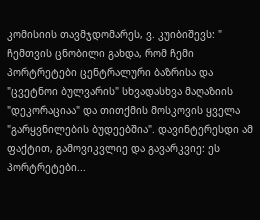კომისიის თავმჯდომარეს, ვ. კუიბიშევს: " ჩემთვის ცნობილი გახდა, რომ ჩემი პორტრეტები ცენტრალური ბაზრისა და "ცვეტნოი ბულვარის" სხვადასხვა მაღაზიის "დეკორაციაა" და თითქმის მოსკოვის ყველა "გარყვნილების ბუდეებშია". დავინტერესდი ამ ფაქტით, გამოვიკვლიე და გავარკვიე: ეს პორტრეტები...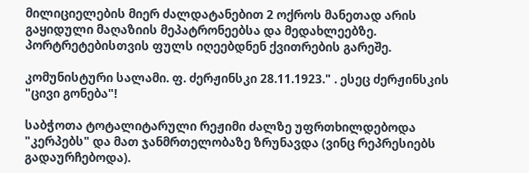მილიციელების მიერ ძალდატანებით 2 ოქროს მანეთად არის გაყიდული მაღაზიის მეპატრონეებსა და მედახლეებზე. პორტრეტებისთვის ფულს იღეებდნენ ქვითრების გარეშე.

კომუნისტური სალამი. ფ. ძერჟინსკი 28.11.1923." . ესეც ძერჟინსკის "ცივი გონება"!

საბჭოთა ტოტალიტარული რეჟიმი ძალზე უფრთხილდებოდა "კერპებს" და მათ ჯანმრთელობაზე ზრუნავდა (ვინც რეპრესიებს გადაურჩებოდა).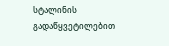სტალინის გადაწყვეტილებით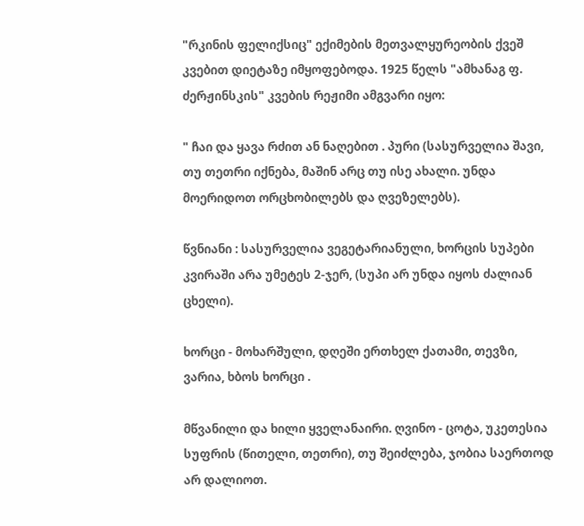"რკინის ფელიქსიც" ექიმების მეთვალყურეობის ქვეშ კვებით დიეტაზე იმყოფებოდა. 1925 წელს "ამხანაგ ფ. ძერჟინსკის" კვების რეჟიმი ამგვარი იყო:

" ჩაი და ყავა რძით ან ნაღებით . პური (სასურველია შავი, თუ თეთრი იქნება, მაშინ არც თუ ისე ახალი. უნდა მოერიდოთ ორცხობილებს და ღვეზელებს).

წვნიანი : სასურველია ვეგეტარიანული, ხორცის სუპები კვირაში არა უმეტეს 2-ჯერ, (სუპი არ უნდა იყოს ძალიან ცხელი).

ხორცი - მოხარშული, დღეში ერთხელ ქათამი, თევზი, ვარია, ხბოს ხორცი .

მწვანილი და ხილი ყველანაირი. ღვინო - ცოტა, უკეთესია სუფრის (წითელი, თეთრი), თუ შეიძლება, ჯობია საერთოდ არ დალიოთ.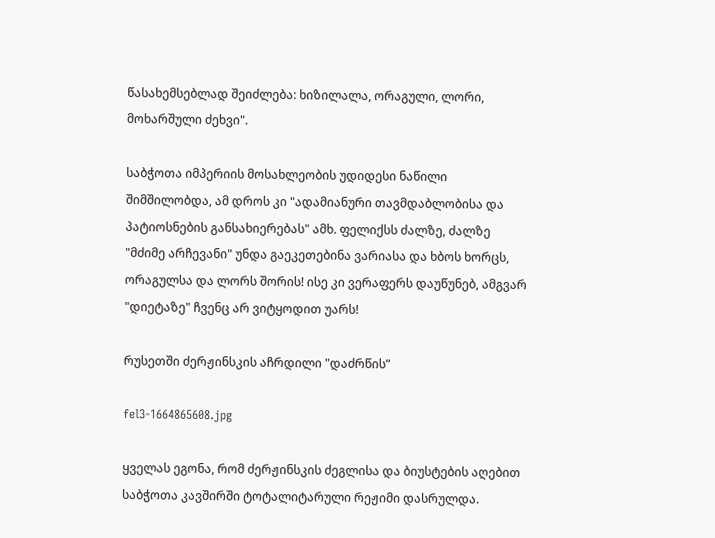წასახემსებლად შეიძლება: ხიზილალა, ორაგული, ლორი, მოხარშული ძეხვი".

საბჭოთა იმპერიის მოსახლეობის უდიდესი ნაწილი შიმშილობდა, ამ დროს კი "ადამიანური თავმდაბლობისა და პატიოსნების განსახიერებას" ამხ. ფელიქსს ძალზე, ძალზე "მძიმე არჩევანი" უნდა გაეკეთებინა ვარიასა და ხბოს ხორცს, ორაგულსა და ლორს შორის! ისე კი ვერაფერს დაუწუნებ, ამგვარ "დიეტაზე" ჩვენც არ ვიტყოდით უარს!

რუსეთში ძერჟინსკის აჩრდილი "დაძრწის”

fel3-1664865608.jpg

ყველას ეგონა, რომ ძერჟინსკის ძეგლისა და ბიუსტების აღებით საბჭოთა კავშირში ტოტალიტარული რეჟიმი დასრულდა.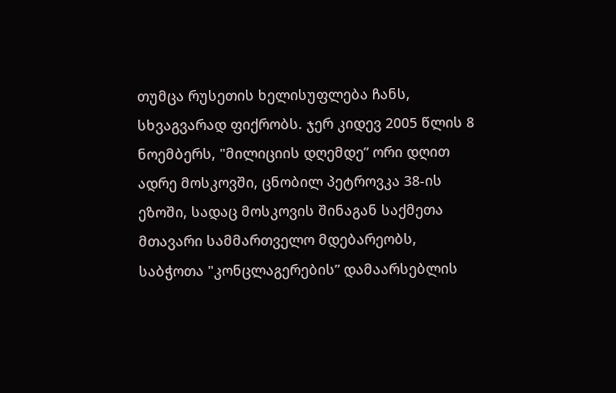თუმცა რუსეთის ხელისუფლება ჩანს, სხვაგვარად ფიქრობს. ჯერ კიდევ 2005 წლის 8 ნოემბერს, "მილიციის დღემდე” ორი დღით ადრე მოსკოვში, ცნობილ პეტროვკა 38-ის ეზოში, სადაც მოსკოვის შინაგან საქმეთა მთავარი სამმართველო მდებარეობს, საბჭოთა "კონცლაგერების” დამაარსებლის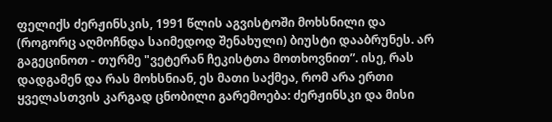ფელიქს ძერჟინსკის, 1991 წლის აგვისტოში მოხსნილი და (როგორც აღმოჩნდა საიმედოდ შენახული) ბიუსტი დააბრუნეს. არ გაგეცინოთ - თურმე "ვეტერან ჩეკისტთა მოთხოვნით”. ისე, რას დადგამენ და რას მოხსნიან, ეს მათი საქმეა, რომ არა ერთი ყველასთვის კარგად ცნობილი გარემოება: ძერჟინსკი და მისი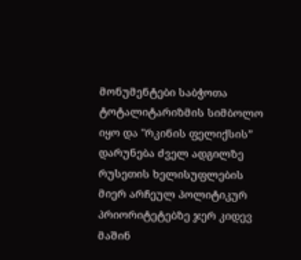მონუმენტები საბჭოთა ტოტალიტარიზმის სიმბოლო იყო და "რკინის ფელიქსის” დარუნება ძველ ადგილზე რუსეთის ხელისუფლების მიერ არჩეულ პოლიტიკურ პრიორიტეტებზე ჯერ კიდევ მაშინ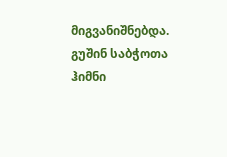მიგვანიშნებდა. გუშინ საბჭოთა ჰიმნი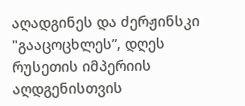აღადგინეს და ძერჟინსკი "გააცოცხლეს”, დღეს რუსეთის იმპერიის აღდგენისთვის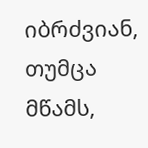იბრძვიან, თუმცა მწამს,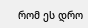რომ ეს დრო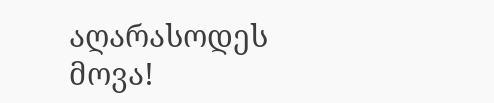აღარასოდეს მოვა!